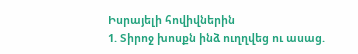Իսրայելի հովիվներին
1. Տիրոջ խոսքն ինձ ուղղվեց ու ասաց.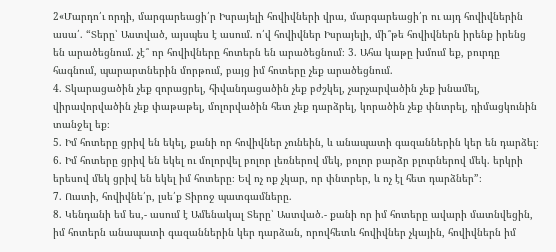2«Մարդո՛ւ որդի, մարգարեացի՛ր Իսրայելի հովիվների վրա, մարգարեացի՛ր ու այդ հովիվներին ասա՛. “Տերը՝ Աստված, այսպես է ասում. ո՛վ հովիվներ Իսրայելի, մի՞թե հովիվներն իրենք իրենց են արածեցնում. չէ՞ որ հովիվները հոտերն են արածեցնում։ 3. Ահա կաթը խմում եք, բուրդը հագնում, պարարտներին մորթում, բայց իմ հոտերը չեք արածեցնում.
4. Տկարացածին չեք զորացրել, հիվանդացածին չեք բժշկել, չարչարվածին չեք խնամել, վիրավորվածին չեք փաթաթել, մոլորվածին հետ չեք դարձրել, կորածին չեք փնտրել, դիմացկունին տանջել եք։
5. Իմ հոտերը ցրիվ են եկել, քանի որ հովիվներ չունեին, և անապատի գազաններին կեր են դարձել։
6. Իմ հոտերը ցրիվ են եկել ու մոլորվել բոլոր լեռներով մեկ, բոլոր բարձր բլուրներով մեկ. երկրի երեսով մեկ ցրիվ են եկել իմ հոտերը։ Եվ ոչ ոք չկար, որ փնտրեր, և ոչ էլ հետ դարձներ”։
7. Ուստի, հովիվնե՛ր, լսե՛ք Տիրոջ պատգամները.
8. Կենդանի եմ ես,- ասում է Ամենակալ Տերը՝ Աստված.- քանի որ իմ հոտերը ավարի մատնվեցին, իմ հոտերն անապատի գազաններին կեր դարձան, որովհետև հովիվներ չկային, հովիվներն իմ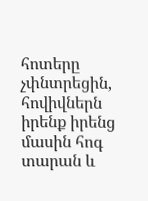հոտերը չփնտրեցին, հովիվներն իրենք իրենց մասին հոգ տարան և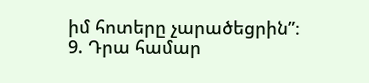իմ հոտերը չարածեցրին”։
9. Դրա համար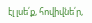էլ լսե՛ք, հովիվնե՛ր,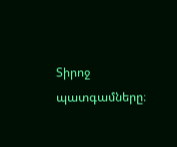Տիրոջ պատգամները։